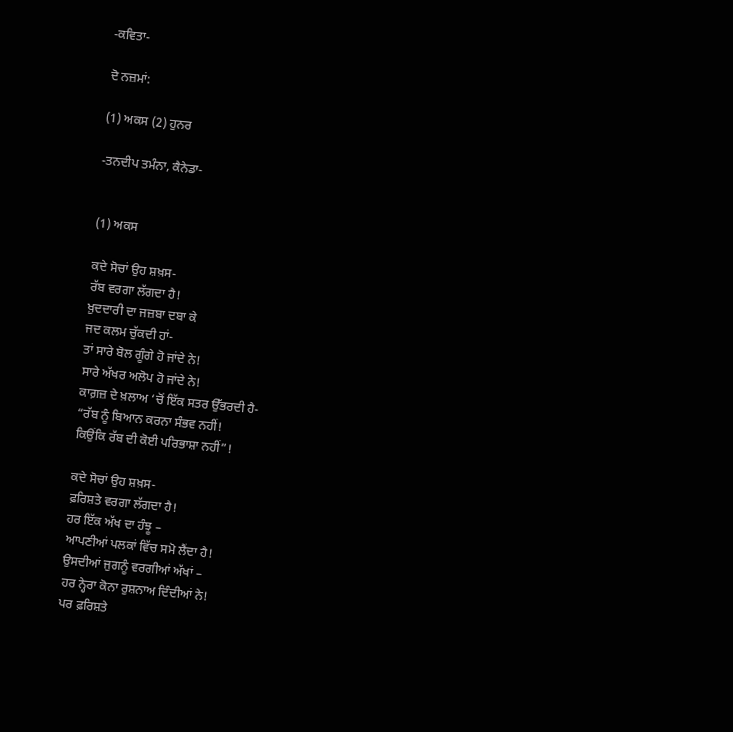-ਕਵਿਤਾ-

ਦੋ ਨਜ਼ਮਾਂ:

(1) ਅਕਸ (2) ਹੁਨਰ

-ਤਨਦੀਪ ਤਮੰਨਾ, ਕੈਨੇਡਾ-


(1) ਅਕਸ

ਕਦੇ ਸੋਚਾਂ ਉਹ ਸ਼ਖ਼ਸ-
ਰੱਬ ਵਰਗਾ ਲੱਗਦਾ ਹੈ!
ਖ਼ੁਦਦਾਰੀ ਦਾ ਜਜ਼ਬਾ ਦਬਾ ਕੇ
ਜਦ ਕਲਮ ਚੁੱਕਦੀ ਹਾਂ-
ਤਾਂ ਸਾਰੇ ਬੋਲ ਗੂੰਗੇ ਹੋ ਜਾਂਦੇ ਨੇ!
ਸਾਰੇ ਅੱਖਰ ਅਲੋਪ ਹੋ ਜਾਂਦੇ ਨੇ!
ਕਾਗ਼ਜ਼ ਦੇ ਖ਼ਲਾਅ ‘ਚੋਂ ਇੱਕ ਸਤਰ ਉੱਭਰਦੀ ਹੈ-
“ਰੱਬ ਨੂੰ ਬਿਆਨ ਕਰਨਾ ਸੰਭਵ ਨਹੀਂ!
ਕਿਉਂਕਿ ਰੱਬ ਦੀ ਕੋਈ ਪਰਿਭਾਸ਼ਾ ਨਹੀਂ”!

ਕਦੇ ਸੋਚਾਂ ਉਹ ਸ਼ਖ਼ਸ-
ਫ਼ਰਿਸ਼ਤੇ ਵਰਗਾ ਲੱਗਦਾ ਹੈ!
ਹਰ ਇੱਕ ਅੱਖ ਦਾ ਹੰਝੂ –
ਆਪਣੀਆਂ ਪਲਕਾਂ ਵਿੱਚ ਸਮੋ ਲੈਂਦਾ ਹੈ!
ਉਸਦੀਆਂ ਜੁਗਨੂੰ ਵਰਗੀਆਂ ਅੱਖਾਂ –
ਹਰ ਨ੍ਹੇਰਾ ਕੋਨਾ ਰੁਸ਼ਨਾਅ ਦਿੰਦੀਆਂ ਨੇ!
ਪਰ ਫ਼ਰਿਸ਼ਤੇ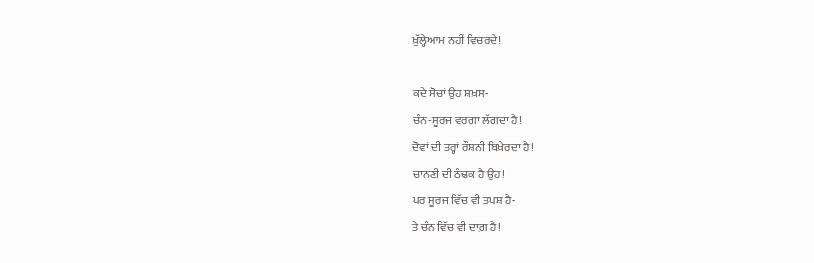ਖ਼ੁੱਲ੍ਹੇਆਮ ਨਹੀਂ ਵਿਚਰਦੇ!

ਕਦੇ ਸੋਚਾਂ ਉਹ ਸ਼ਖ਼ਸ-
ਚੰਨ-ਸੂਰਜ ਵਰਗਾ ਲੱਗਦਾ ਹੈ!
ਦੋਵਾਂ ਦੀ ਤਰ੍ਹਾਂ ਰੌਸ਼ਨੀ ਬਿਖ਼ੇਰਦਾ ਹੈ!
ਚਾਨਣੀ ਦੀ ਠੰਢਕ ਹੈ ਉਹ!
ਪਰ ਸੂਰਜ ਵਿੱਚ ਵੀ ਤਪਸ਼ ਹੈ-
ਤੇ ਚੰਨ ਵਿੱਚ ਵੀ ਦਾਗ਼ ਹੈ!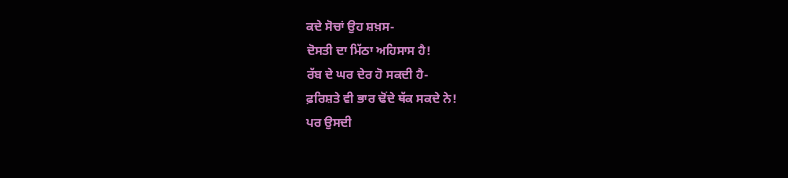ਕਦੇ ਸੋਚਾਂ ਉਹ ਸ਼ਖ਼ਸ-
ਦੋਸਤੀ ਦਾ ਮਿੱਠਾ ਅਹਿਸਾਸ ਹੈ!
ਰੱਬ ਦੇ ਘਰ ਦੇਰ ਹੋ ਸਕਦੀ ਹੈ-
ਫ਼ਰਿਸ਼ਤੇ ਵੀ ਭਾਰ ਢੋਂਦੇ ਥੱਕ ਸਕਦੇ ਨੇ!
ਪਰ ਉਸਦੀ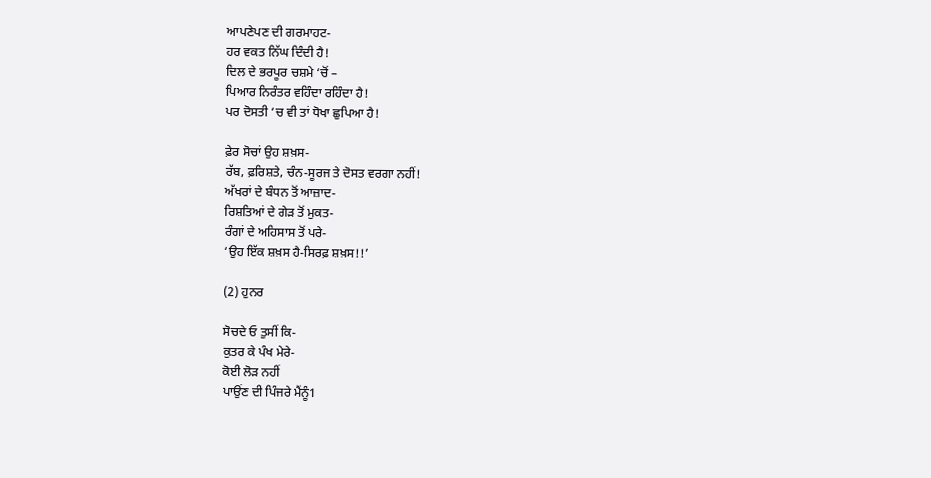ਆਪਣੇਪਣ ਦੀ ਗਰਮਾਹਟ-
ਹਰ ਵਕਤ ਨਿੱਘ ਦਿੰਦੀ ਹੈ!
ਦਿਲ ਦੇ ਭਰਪੂਰ ਚਸ਼ਮੇ ‘ਚੋਂ –
ਪਿਆਰ ਨਿਰੰਤਰ ਵਹਿੰਦਾ ਰਹਿੰਦਾ ਹੈ!
ਪਰ ਦੋਸਤੀ ‘ਚ ਵੀ ਤਾਂ ਧੋਖਾ ਛੁਪਿਆ ਹੈ!

ਫ਼ੇਰ ਸੋਚਾਂ ਉਹ ਸ਼ਖ਼ਸ-
ਰੱਬ, ਫ਼ਰਿਸ਼ਤੇ, ਚੰਨ-ਸੂਰਜ ਤੇ ਦੋਸਤ ਵਰਗਾ ਨਹੀਂ!
ਅੱਖਰਾਂ ਦੇ ਬੰਧਨ ਤੋਂ ਆਜ਼ਾਦ-
ਰਿਸ਼ਤਿਆਂ ਦੇ ਗੇੜ ਤੋਂ ਮੁਕਤ-
ਰੰਗਾਂ ਦੇ ਅਹਿਸਾਸ ਤੋਂ ਪਰੇ-
‘ਉਹ ਇੱਕ ਸ਼ਖ਼ਸ ਹੈ-ਸਿਰਫ਼ ਸ਼ਖ਼ਸ!!’

(2) ਹੁਨਰ

ਸੋਚਦੇ ਓ ਤੁਸੀਂ ਕਿ-
ਕੁਤਰ ਕੇ ਪੰਖ ਮੇਰੇ-
ਕੋਈ ਲੋੜ ਨਹੀਂ
ਪਾਉਂਣ ਦੀ ਪਿੰਜਰੇ ਮੈਂਨੂੰ1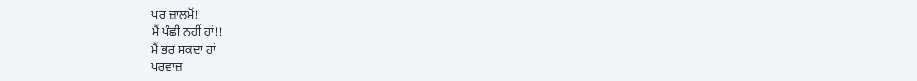ਪਰ ਜ਼ਾਲਮੋਂ!
ਮੈਂ ਪੰਛੀ ਨਹੀਂ ਹਾਂ!!
ਮੈਂ ਭਰ ਸਕਦਾ ਹਾਂ
ਪਰਵਾਜ਼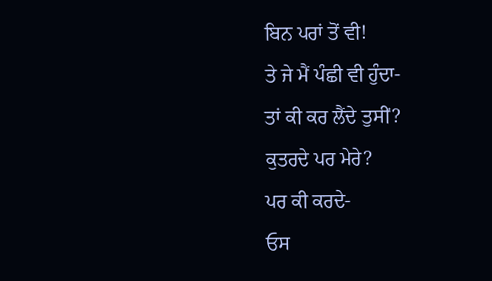ਬਿਨ ਪਰਾਂ ਤੋਂ ਵੀ!
ਤੇ ਜੇ ਮੈਂ ਪੰਛੀ ਵੀ ਹੁੰਦਾ-
ਤਾਂ ਕੀ ਕਰ ਲੈਂਦੇ ਤੁਸੀਂ?
ਕੁਤਰਦੇ ਪਰ ਮੇਰੇ?
ਪਰ ਕੀ ਕਰਦੇ-
ਓਸ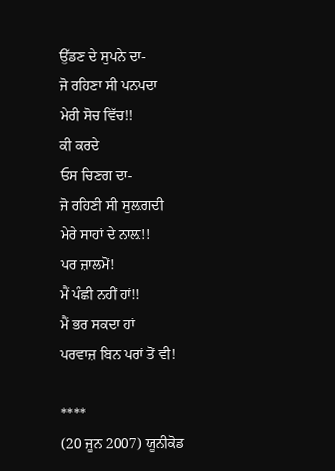ਉੱਡਣ ਦੇ ਸੁਪਨੇ ਦਾ-
ਜੋ ਰਹਿਣਾ ਸੀ ਪਨਪਦਾ
ਮੇਰੀ ਸੋਚ ਵਿੱਚ!!
ਕੀ ਕਰਦੇ
ਓਸ ਚਿਣਗ ਦਾ-
ਜੋ ਰਹਿਣੀ ਸੀ ਸੁਲ਼ਗਦੀ
ਮੇਰੇ ਸਾਹਾਂ ਦੇ ਨਾਲ਼!!
ਪਰ ਜ਼ਾਲਮੋਂ!
ਮੈਂ ਪੰਛੀ ਨਹੀਂ ਹਾਂ!!
ਮੈਂ ਭਰ ਸਕਦਾ ਹਾਂ
ਪਰਵਾਜ਼ ਬਿਨ ਪਰਾਂ ਤੋਂ ਵੀ!

****
(20 ਜੂਨ 2007) ਯੂਨੀਕੋਡ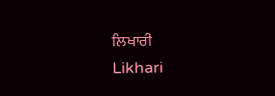ਲਿਖਾਰੀ
Likhari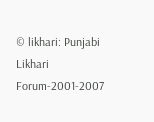© likhari: Punjabi Likhari Forum-2001-2007